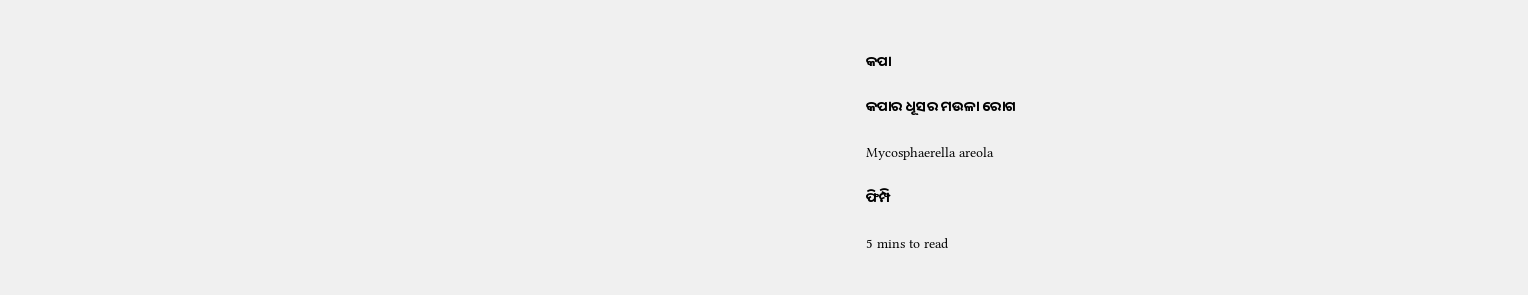କପା

କପାର ଧୂସର ମଉଳା ରୋଗ

Mycosphaerella areola

ଫିମ୍ପି

5 mins to read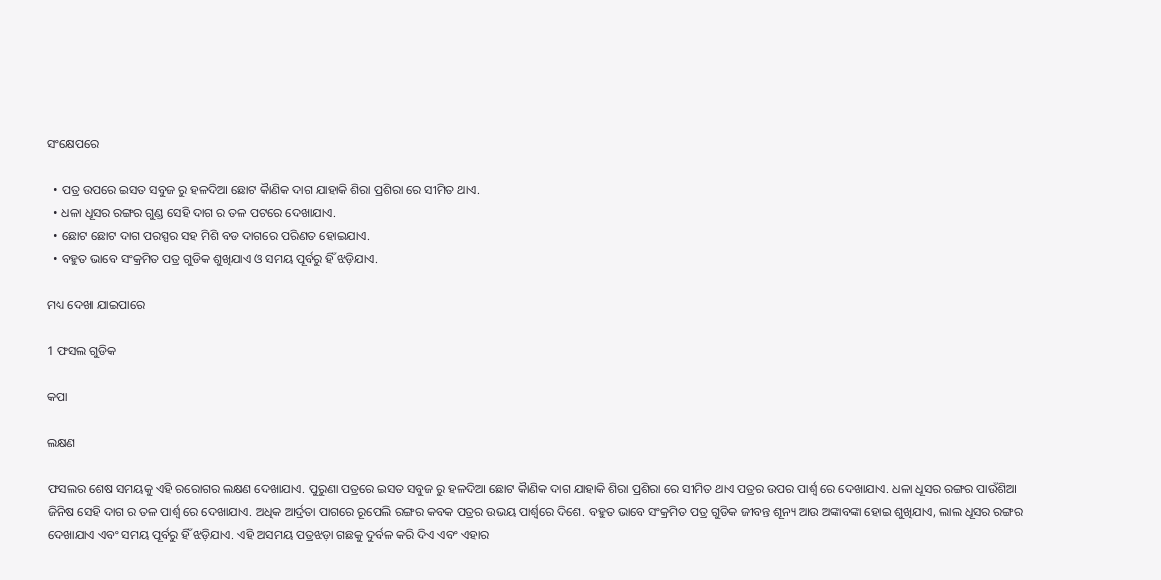ସଂକ୍ଷେପରେ

  • ପତ୍ର ଉପରେ ଇସତ ସବୁଜ ରୁ ହଳଦିଆ ଛୋଟ କାୖଣିକ ଦାଗ ଯାହାକି ଶିରା ପ୍ରଶିରା ରେ ସୀମିତ ଥାଏ.
  • ଧଳା ଧୂସର ରଙ୍ଗର ଗୁଣ୍ଡ ସେହି ଦାଗ ର ତଳ ପଟରେ ଦେଖାଯାଏ.
  • ଛୋଟ ଛୋଟ ଦାଗ ପରସ୍ପର ସହ ମିଶି ବଡ ଦାଗରେ ପରିଣତ ହୋଇଯାଏ.
  • ବହୁତ ଭାବେ ସଂକ୍ରମିତ ପତ୍ର ଗୁଡିକ ଶୁଖିଯାଏ ଓ ସମୟ ପୂର୍ବରୁ ହିଁ ଝଡ଼ିଯାଏ.

ମଧ୍ୟ ଦେଖା ଯାଇପାରେ

1 ଫସଲ ଗୁଡିକ

କପା

ଲକ୍ଷଣ

ଫସଲର ଶେଷ ସମୟକୁ ଏହି ରରୋଗର ଲକ୍ଷଣ ଦେଖାଯାଏ. ପୁରୁଣା ପତ୍ରରେ ଇସତ ସବୁଜ ରୁ ହଳଦିଆ ଛୋଟ କାୖଣିକ ଦାଗ ଯାହାକି ଶିରା ପ୍ରଶିରା ରେ ସୀମିତ ଥାଏ ପତ୍ରର ଉପର ପାର୍ଶ୍ୱ ରେ ଦେଖାଯାଏ. ଧଳା ଧୂସର ରଙ୍ଗର ପାଉଁଶିଆ ଜିନିଷ ସେହି ଦାଗ ର ତଳ ପାର୍ଶ୍ୱ ରେ ଦେଖାଯାଏ. ଅଧିକ ଆର୍ଦ୍ରତା ପାଗରେ ରୂପେଲି ରଙ୍ଗର କବକ ପତ୍ରର ଉଭୟ ପାର୍ଶ୍ୱରେ ଦିଶେ. ବହୁତ ଭାବେ ସଂକ୍ରମିତ ପତ୍ର ଗୁଡିକ ଜୀବନ୍ତ ଶୂନ୍ୟ ଆଉ ଅଙ୍କାବଙ୍କା ହୋଇ ଶୁଖିଯାଏ, ଲାଲ ଧୂସର ରଙ୍ଗର ଦେଖାଯାଏ ଏବଂ ସମୟ ପୂର୍ବରୁ ହିଁ ଝଡ଼ିଯାଏ. ଏହି ଅସମୟ ପତ୍ରଝଡ଼ା ଗଛକୁ ଦୁର୍ବଳ କରି ଦିଏ ଏବଂ ଏହାର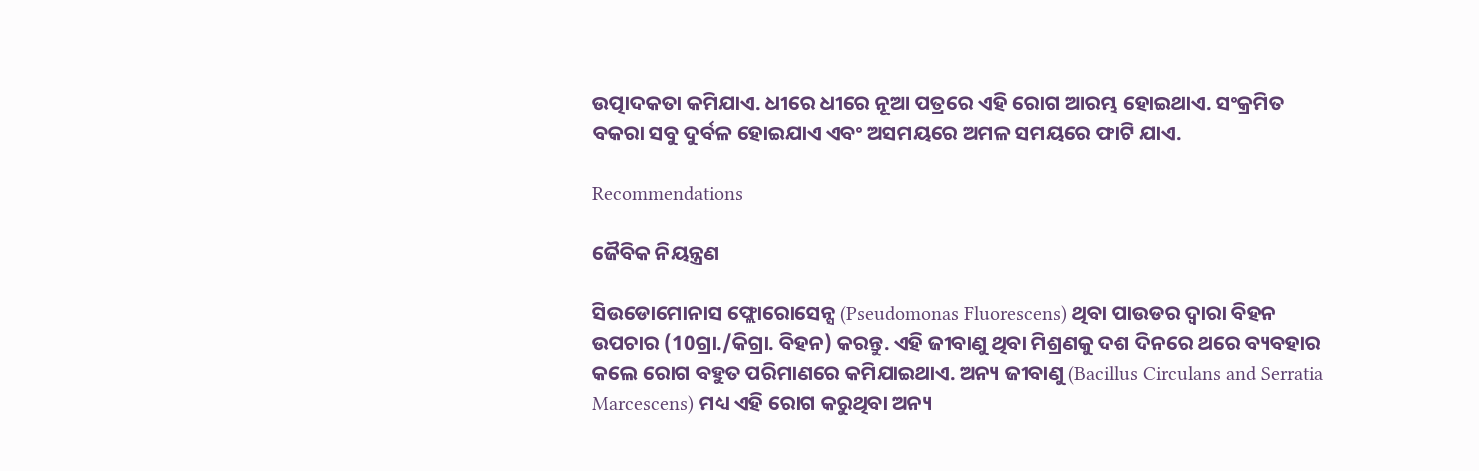ଉତ୍ପାଦକତା କମିଯାଏ. ଧୀରେ ଧୀରେ ନୂଆ ପତ୍ରରେ ଏହି ରୋଗ ଆରମ୍ଭ ହୋଇଥାଏ. ସଂକ୍ରମିତ ବକରା ସବୁ ଦୁର୍ବଳ ହୋଇଯାଏ ଏବଂ ଅସମୟରେ ଅମଳ ସମୟରେ ଫାଟି ଯାଏ.

Recommendations

ଜୈବିକ ନିୟନ୍ତ୍ରଣ

ସିଉଡୋମୋନାସ ଫ୍ଲୋରୋସେନ୍ସ (Pseudomonas Fluorescens) ଥିବା ପାଉଡର ଦ୍ୱାରା ବିହନ ଉପଚାର (10ଗ୍ରା./କିଗ୍ରା. ବିହନ) କରନ୍ତୁ. ଏହି ଜୀବାଣୁ ଥିବା ମିଶ୍ରଣକୁ ଦଶ ଦିନରେ ଥରେ ବ୍ୟବହାର କଲେ ରୋଗ ବହୁତ ପରିମାଣରେ କମିଯାଇଥାଏ. ଅନ୍ୟ ଜୀବାଣୁ (Bacillus Circulans and Serratia Marcescens) ମଧ୍ୟ ଏହି ରୋଗ କରୁଥିବା ଅନ୍ୟ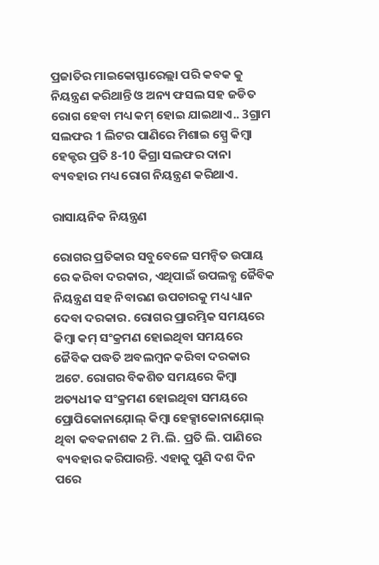ପ୍ରଜାତିର ମାଇକୋସ୍ଫାରେଲ୍ଲା ପରି କବକ କୁ ନିୟନ୍ତ୍ରଣ କରିଥାନ୍ତି ଓ ଅନ୍ୟ ଫସଲ ସହ ଜଡିତ ରୋଗ ହେବା ମଧ୍ୟ କମ୍ ହୋଇ ଯାଇଥାଏ.. 3ଗ୍ରାମ ସଲଫର 1 ଲିଟର ପାଣିରେ ମିଶାଇ ସ୍ପ୍ରେ କିମ୍ବା ହେକ୍ଟର ପ୍ରତି 8-10 କିଗ୍ରା ସଲଫର ଦାନା ବ୍ୟବହାର ମଧ୍ୟ ରୋଗ ନିୟନ୍ତ୍ରଣ କରିଥାଏ.

ରାସାୟନିକ ନିୟନ୍ତ୍ରଣ

ରୋଗର ପ୍ରତିକାର ସବୁବେଳେ ସମନ୍ବିତ ଉପାୟ ରେ କରିବା ଦରକାର, ଏଥିପାଇଁ ଉପଲବ୍ଧ ଜୈବିକ ନିୟନ୍ତ୍ରଣ ସହ ନିବାରଣ ଉପଚାରକୁ ମଧ୍ୟ ଧ୍ୟାନ ଦେବା ଦରକାର. ରୋଗର ପ୍ରାରମ୍ଭିକ ସମୟରେ କିମ୍ବା କମ୍ ସଂକ୍ରମଣ ହୋଇଥିବା ସମୟରେ ଜୈବିକ ପଦ୍ଧତି ଅବଲମ୍ବନ କରିବା ଦରକାର ଅଟେ. ରୋଗର ବିକଶିତ ସମୟରେ କିମ୍ବା ଅତ୍ୟଧୀକ ସଂକ୍ରମଣ ହୋଇଥିବା ସମୟରେ ପ୍ରୋପିକୋନାଯ଼ୋଲ୍ କିମ୍ବା ହେକ୍ସାକୋନାଯ଼ୋଲ୍ ଥିବା କବକନାଶକ 2 ମି.ଲି. ପ୍ରତି ଲି. ପାଣିରେ ବ୍ୟବହାର କରିପାରନ୍ତି. ଏହାକୁ ପୁଣି ଦଶ ଦିନ ପରେ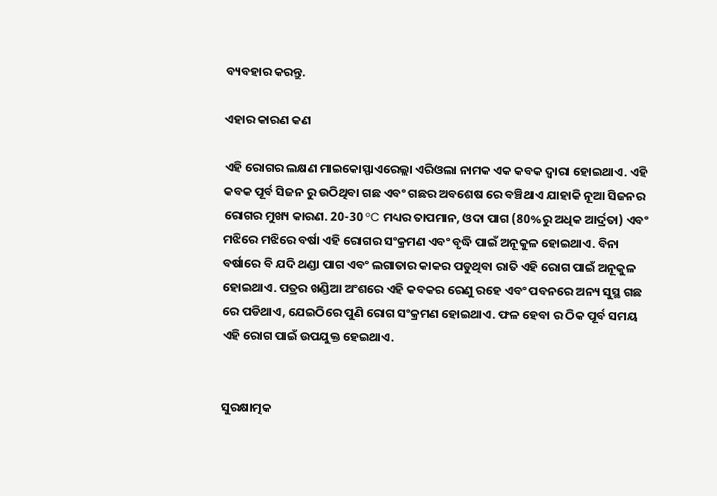ବ୍ୟବହାର କରନ୍ତୁ.

ଏହାର କାରଣ କଣ

ଏହି ରୋଗର ଲକ୍ଷଣ ମାଇକୋସ୍ଫାଏରେଲ୍ଲା ଏରିଓଲା ନାମକ ଏକ କବକ ଦ୍ୱାରା ହୋଇଥାଏ. ଏହି କବକ ପୂର୍ବ ସିଜନ ରୁ ଉଠିଥିବା ଗଛ ଏବଂ ଗଛର ଅବଶେଷ ରେ ବଞ୍ଚିଥାଏ ଯାହାକି ନୂଆ ସିଜନର ରୋଗର ମୁଖ୍ୟ କାରଣ. 20-30 °C ମଧ୍ୟର ତାପମାନ, ଓଦା ପାଗ (80%ରୁ ଅଧିକ ଆର୍ଦ୍ରତା) ଏବଂ ମଝିରେ ମଝିରେ ବର୍ଷା ଏହି ରୋଗର ସଂକ୍ରମଣ ଏବଂ ବୃଦ୍ଧି ପାଇଁ ଅନୂକୁଳ ହୋଇଥାଏ. ବିନା ବର୍ଷାରେ ବି ଯଦି ଥଣ୍ଡା ପାଗ ଏବଂ ଲଗାତାର କାକର ପଡୁଥିବା ରାତି ଏହି ରୋଗ ପାଇଁ ଅନୂକୁଳ ହୋଇଥାଏ. ପତ୍ରର ଖଣ୍ଡିଆ ଅଂଶରେ ଏହି କବକର ରେଣୁ ରହେ ଏବଂ ପବନରେ ଅନ୍ୟ ସୁସ୍ଥ ଗଛ ରେ ପଡିଥାଏ, ଯେଇଠିରେ ପୁଣି ରୋଗ ସଂକ୍ରମଣ ହୋଇଥାଏ. ଫଳ ହେବା ର ଠିକ ପୂର୍ବ ସମୟ ଏହି ରୋଗ ପାଇଁ ଉପଯୁକ୍ତ ହେଇଥାଏ.


ସୁରକ୍ଷାତ୍ମକ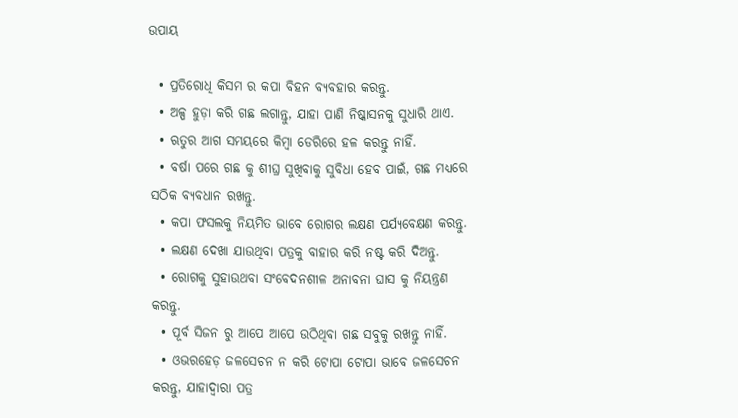ଉପାୟ

  • ପ୍ରତିରୋଧି କିସମ ର କପା ବିହନ ବ୍ୟବହାର କରନ୍ତୁ.
  • ଅଳ୍ପ ହୁଡ଼ା କରି ଗଛ ଲଗାନ୍ତୁ, ଯାହା ପାଣି ନିଷ୍କାସନକୁ ସୁଧାରି ଥାଏ.
  • ଋତୁର ଆଗ ସମୟରେ କିମ୍ବା ଡେରିରେ ହଳ କରନ୍ତୁ ନାହିଁ.
  • ବର୍ଷା ପରେ ଗଛ କୁ ଶୀଘ୍ର ସୁଖିବାକୁ ସୁବିଧା ହେବ ପାଇଁ, ଗଛ ମଧ୍ୟରେ ସଠିକ ବ୍ୟବଧାନ ରଖନ୍ତୁ.
  • କପା ଫସଲକୁ ନିୟମିତ ଭାବେ ରୋଗର ଲକ୍ଷଣ ପର୍ଯ୍ୟବେକ୍ଷଣ କରନ୍ତୁ.
  • ଲକ୍ଷଣ ଦେଖା ଯାଉଥିବା ପତ୍ରକୁ ବାହାର କରି ନଷ୍ଟ କରି ଦିଅନ୍ତୁ.
  • ରୋଗକୁ ସୁହାଉଥବା ସଂବେଦନଶୀଳ ଅନାବନା ଘାସ କୁ ନିୟନ୍ତ୍ରଣ କରନ୍ତୁ.
  • ପୂର୍ବ ସିଜନ ରୁ ଆପେ ଆପେ ଉଠିଥିବା ଗଛ ସବୁକୁ ରଖନ୍ତୁ ନାହିଁ.
  • ଓଭରହେଡ଼ ଜଳସେଚନ ନ କରି ଟୋପା ଟୋପା ଭାବେ ଜଳସେଚନ କରନ୍ତୁ, ଯାହାଦ୍ୱାରା ପତ୍ର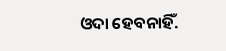ଓଦା ହେବନାହିଁ.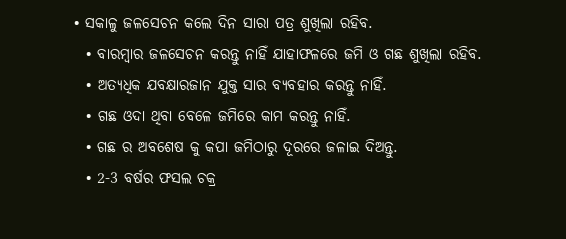• ସକାଳୁ ଜଳସେଚନ କଲେ ଦିନ ସାରା ପତ୍ର ଶୁଖିଲା ରହିବ.
  • ବାରମ୍ବାର ଜଳସେଚନ କରନ୍ତୁ ନାହିଁ ଯାହାଫଳରେ ଜମି ଓ ଗଛ ଶୁଖିଲା ରହିବ.
  • ଅତ୍ୟଧିକ ଯବକ୍ଷାରଜାନ ଯୁକ୍ତ ସାର ବ୍ୟବହାର କରନ୍ତୁ ନାହିଁ.
  • ଗଛ ଓଦା ଥିବା ବେଳେ ଜମିରେ କାମ କରନ୍ତୁ ନାହିଁ.
  • ଗଛ ର ଅବଶେଷ କୁ କପା ଜମିଠାରୁ ଦୂରରେ ଜଳାଇ ଦିଅନ୍ତୁ.
  • 2-3 ବର୍ଷର ଫସଲ ଚକ୍ର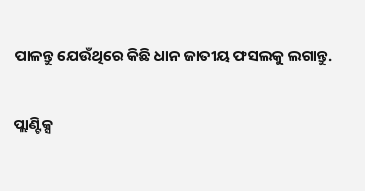ପାଳନ୍ତୁ ଯେଉଁଥିରେ କିଛି ଧାନ ଜାତୀୟ ଫସଲକୁ ଲଗାନ୍ତୁ.

ପ୍ଲାଣ୍ଟିକ୍ସ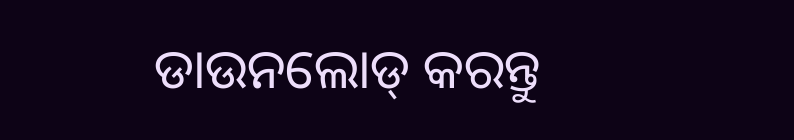ଡାଉନଲୋଡ୍ କରନ୍ତୁ